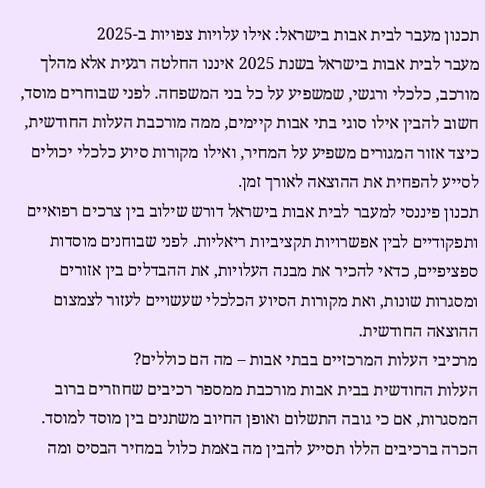תכנון מעבר לבית אבות בישראל: אילו עלויות צפויות ב-2025
מעבר לבית אבות בישראל בשנת 2025 איננו החלטה רגעית אלא מהלך מורכב, כלכלי ורגשי, שמשפיע על כל בני המשפחה. לפני שבוחרים מוסד, חשוב להבין אילו סוגי בתי אבות קיימים, ממה מורכבת העלות החודשית, כיצד אזור המגורים משפיע על המחיר, ואילו מקורות סיוע כלכלי יכולים לסייע להפחית את ההוצאה לאורך זמן.
תכנון פיננסי למעבר לבית אבות בישראל דורש שילוב בין צרכים רפואיים ותפקודיים לבין אפשרויות תקציביות ריאליות. לפני שבוחנים מוסדות ספציפיים, כדאי להכיר את מבנה העלויות, את ההבדלים בין אזורים ומסגרות שונות, ואת מקורות הסיוע הכלכלי שעשויים לעזור לצמצום ההוצאה החודשית.
מרכיבי העלות המרכזיים בבתי אבות – מה הם כוללים?
העלות החודשית בבית אבות מורכבת ממספר רכיבים שחוזרים ברוב המסגרות, אם כי גובה התשלום ואופן החיוב משתנים בין מוסד למוסד. הכרה ברכיבים הללו תסייע להבין מה באמת כלול במחיר הבסיס ומה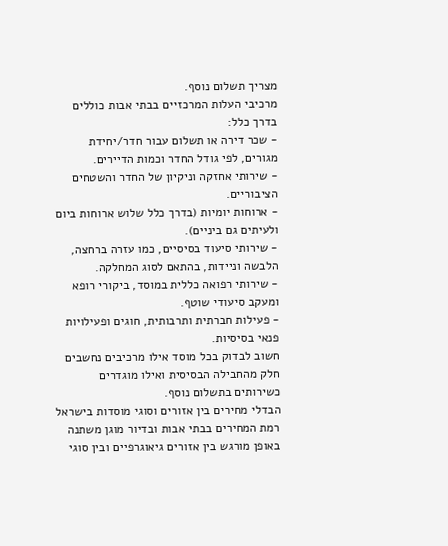מצריך תשלום נוסף.
מרכיבי העלות המרכזיים בבתי אבות כוללים בדרך כלל:
- שכר דירה או תשלום עבור חדר/יחידת מגורים, לפי גודל החדר וכמות הדיירים.
- שירותי אחזקה וניקיון של החדר והשטחים הציבוריים.
- ארוחות יומיות (בדרך כלל שלוש ארוחות ביום ולעיתים גם ביניים).
- שירותי סיעוד בסיסיים, כמו עזרה ברחצה, הלבשה וניידות, בהתאם לסוג המחלקה.
- שירותי רפואה כללית במוסד, ביקורי רופא ומעקב סיעודי שוטף.
- פעילות חברתית ותרבותית, חוגים ופעילויות פנאי בסיסיות.
חשוב לבדוק בכל מוסד אילו מרכיבים נחשבים חלק מהחבילה הבסיסית ואילו מוגדרים כשירותים בתשלום נוסף.
הבדלי מחירים בין אזורים וסוגי מוסדות בישראל
רמת המחירים בבתי אבות ובדיור מוגן משתנה באופן מורגש בין אזורים גיאוגרפיים ובין סוגי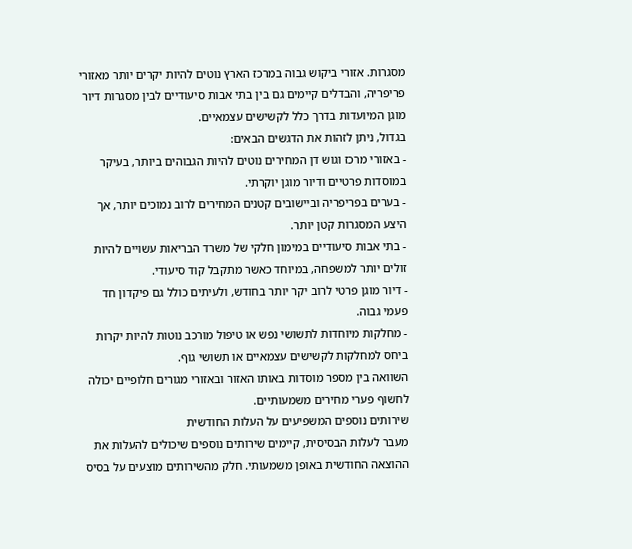מסגרות. אזורי ביקוש גבוה במרכז הארץ נוטים להיות יקרים יותר מאזורי פריפריה, והבדלים קיימים גם בין בתי אבות סיעודיים לבין מסגרות דיור מוגן המיועדות בדרך כלל לקשישים עצמאיים.
בגדול, ניתן לזהות את הדגשים הבאים:
- באזורי מרכז וגוש דן המחירים נוטים להיות הגבוהים ביותר, בעיקר במוסדות פרטיים ודיור מוגן יוקרתי.
- בערים בפריפריה וביישובים קטנים המחירים לרוב נמוכים יותר, אך היצע המסגרות קטן יותר.
- בתי אבות סיעודיים במימון חלקי של משרד הבריאות עשויים להיות זולים יותר למשפחה, במיוחד כאשר מתקבל קוד סיעודי.
- דיור מוגן פרטי לרוב יקר יותר בחודש, ולעיתים כולל גם פיקדון חד פעמי גבוה.
- מחלקות מיוחדות לתשושי נפש או טיפול מורכב נוטות להיות יקרות ביחס למחלקות לקשישים עצמאיים או תשושי גוף.
השוואה בין מספר מוסדות באותו האזור ובאזורי מגורים חלופיים יכולה לחשוף פערי מחירים משמעותיים.
שירותים נוספים המשפיעים על העלות החודשית
מעבר לעלות הבסיסית, קיימים שירותים נוספים שיכולים להעלות את ההוצאה החודשית באופן משמעותי. חלק מהשירותים מוצעים על בסיס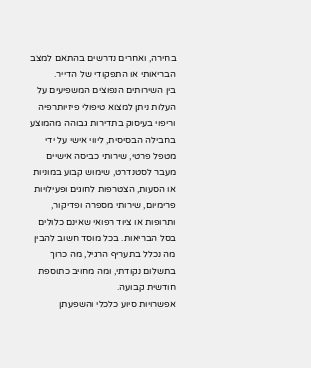בחירה, ואחרים נדרשים בהתאם למצב הבריאותי או התפקודי של הדייר.
בין השירותים הנפוצים המשפיעים על העלות ניתן למצוא טיפולי פיזיותרפיה וריפוי בעיסוק בתדירות גבוהה מהמוצע בחבילה הבסיסית, ליווי אישי על ידי מטפל פרטי, שירותי כביסה אישיים מעבר לסטנדרט, שימוש קבוע במוניות או הסעות, הצטרפות לחוגים ופעילויות פרימיום, שירותי מספרה ופדיקור, ותרופות או ציוד רפואי שאינם כלולים בסל הבריאות. בכל מוסד חשוב להבין מה נכלל בתעריף הרגיל, מה כרוך בתשלום נקודתי, ומה מחויב כתוספת חודשית קבועה.
אפשרויות סיוע כלכלי והשפעתן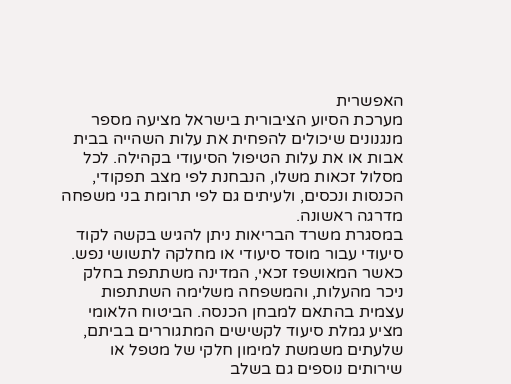האפשרית
מערכת הסיוע הציבורית בישראל מציעה מספר מנגנונים שיכולים להפחית את עלות השהייה בבית אבות או את עלות הטיפול הסיעודי בקהילה. לכל מסלול זכאות משלו, הנבחנת לפי מצב תפקודי, הכנסות ונכסים, ולעיתים גם לפי תרומת בני משפחה מדרגה ראשונה.
במסגרת משרד הבריאות ניתן להגיש בקשה לקוד סיעודי עבור מוסד סיעודי או מחלקה לתשושי נפש. כאשר המאושפז זכאי, המדינה משתתפת בחלק ניכר מהעלות, והמשפחה משלימה השתתפות עצמית בהתאם למבחן הכנסה. הביטוח הלאומי מציע גמלת סיעוד לקשישים המתגוררים בביתם, שלעתים משמשת למימון חלקי של מטפל או שירותים נוספים גם בשלב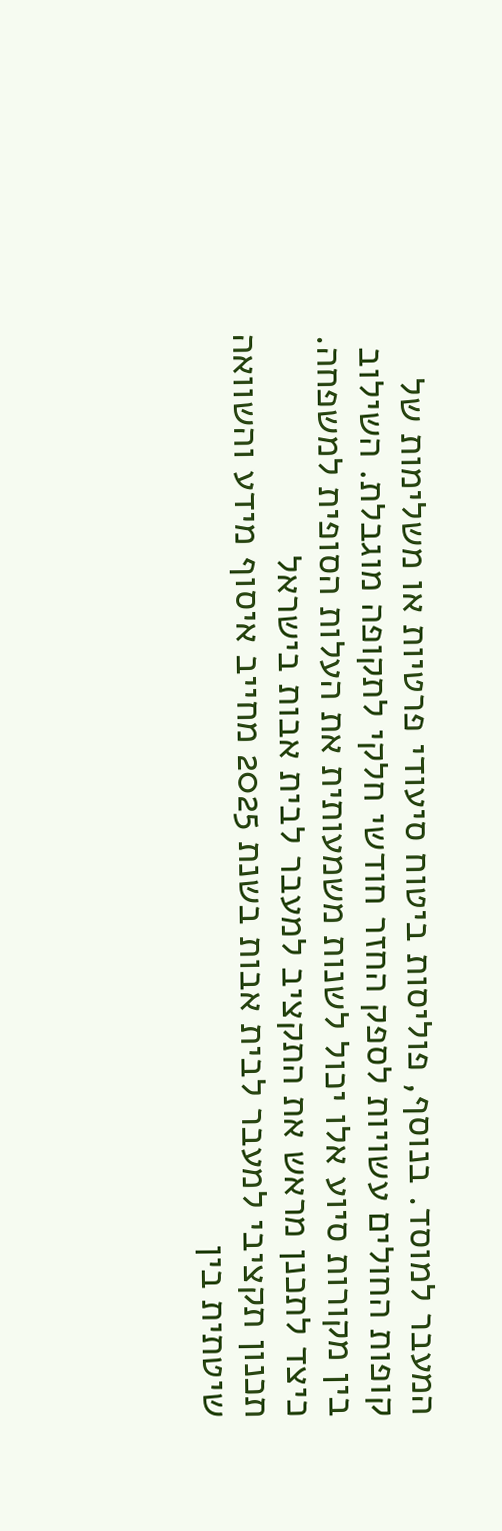המעבר למוסד. בנוסף, פוליסות ביטוח סיעודי פרטיות או משלימות של קופות החולים עשויות לספק החזר חודשי חלקי לתקופה מוגבלת. השילוב בין מקורות סיוע אלו יכול לשנות משמעותית את העלות הסופית למשפחה.
כיצד לתכנן מראש את התקציב למעבר לבית אבות בישראל
תכנון תקציבי למעבר לבית אבות בשנת 2025 מחייב איסוף מידע והשוואה שיטתית בין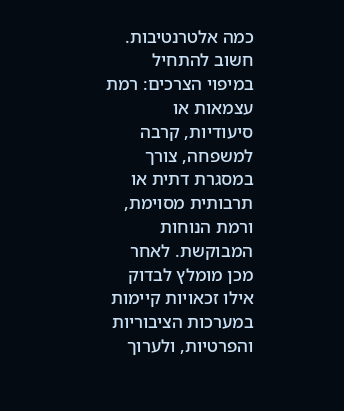כמה אלטרנטיבות. חשוב להתחיל במיפוי הצרכים: רמת עצמאות או סיעודיות, קרבה למשפחה, צורך במסגרת דתית או תרבותית מסוימת, ורמת הנוחות המבוקשת. לאחר מכן מומלץ לבדוק אילו זכאויות קיימות במערכות הציבוריות והפרטיות, ולערוך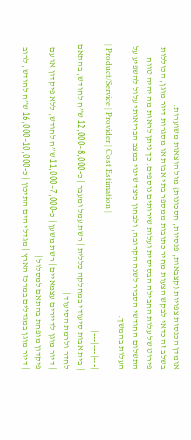אומדן הכנסות צפויות (קצבאות, פנסיות, חסכונות) מול הוצאות משוערות.
בשלב זה כדאי לבקש הצעות מחיר כתובות ממספר בתי אבות או מסגרות דיור מוגן, הכוללות פירוט של עלות החבילה הבסיסית ועלות שירותים נוספים. כך ניתן לראות מה יהיה טווח התשלום החודשי הסביר לשנה הקרובה, ולבחון כיצד שינוי במצב הבריאותי עלול להשפיע על העלות בהמשך.
| Product/Service | Provider | Cost Estimation |
|---|---|---|
| בית אבות סיעודי במחלקה כללית | רשת עמל ומעבר | כ-8,000–12,000 ש”ח לחודש, בהתאם לחדר ולרמת הסיעוד |
| דיור מוגן לדיירים עצמאיים | רשת משען | כ-7,000–11,000 ש”ח לחודש, ללא פיקדון או עם פיקדון מופחת בהתאם למסלול |
| דיור מוגן במגדלים במרכז הארץ | מגדלי הים התיכון | כ-10,000–16,000 ש”ח לחודש, לרוב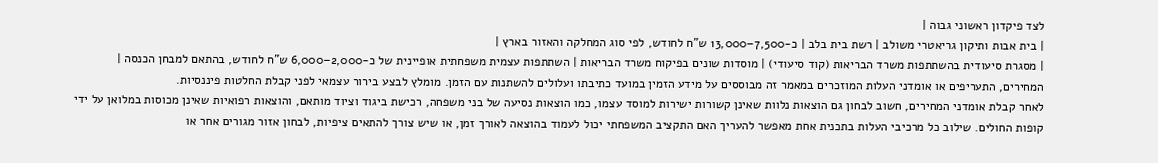לצד פיקדון ראשוני גבוה |
| בית אבות ותיקון גריאטרי משולב | רשת בית בלב | כ-7,500–13,000 ש”ח לחודש, לפי סוג המחלקה והאזור בארץ |
| מסגרת סיעודית בהשתתפות משרד הבריאות (קוד סיעודי) | מוסדות שונים בפיקוח משרד הבריאות | השתתפות עצמית משפחתית אופיינית של כ-2,000–6,000 ש”ח לחודש, בהתאם למבחן הכנסה |
המחירים, התעריפים או אומדני העלות המוזכרים במאמר זה מבוססים על מידע הזמין במועד כתיבתו ועלולים להשתנות עם הזמן. מומלץ לבצע בירור עצמאי לפני קבלת החלטות פיננסיות.
לאחר קבלת אומדני המחירים, חשוב לבחון גם הוצאות נלוות שאינן קשורות ישירות למוסד עצמו, כמו הוצאות נסיעה של בני משפחה, רכישת ביגוד וציוד מותאם, והוצאות רפואיות שאינן מכוסות במלואן על ידי קופות החולים. שילוב כל מרכיבי העלות בתכנית אחת מאפשר להעריך האם התקציב המשפחתי יכול לעמוד בהוצאה לאורך זמן, או שיש צורך להתאים ציפיות, לבחון אזור מגורים אחר או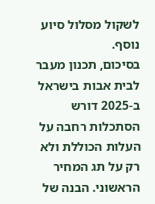לשקול מסלול סיוע נוסף.
בסיכום, תכנון מעבר לבית אבות בישראל ב-2025 דורש הסתכלות רחבה על העלות הכוללת ולא רק על תג המחיר הראשוני. הבנה של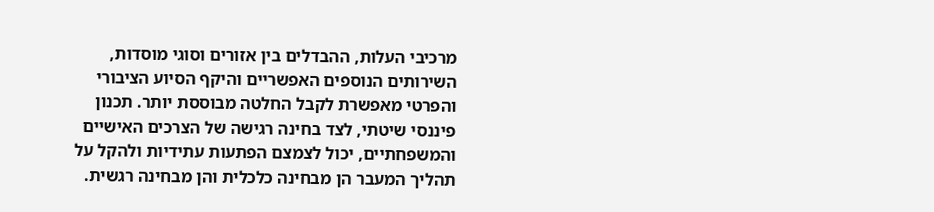מרכיבי העלות, ההבדלים בין אזורים וסוגי מוסדות, השירותים הנוספים האפשריים והיקף הסיוע הציבורי והפרטי מאפשרת לקבל החלטה מבוססת יותר. תכנון פיננסי שיטתי, לצד בחינה רגישה של הצרכים האישיים והמשפחתיים, יכול לצמצם הפתעות עתידיות ולהקל על תהליך המעבר הן מבחינה כלכלית והן מבחינה רגשית.